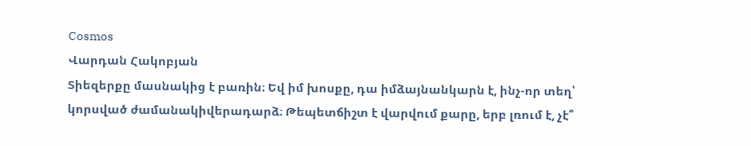Cosmos
Վարդան Հակոբյան
Տիեզերքը մասնակից է բառին։ Եվ իմ խոսքը, դա իմձայնանկարն է, ինչ-որ տեղ՝ կորսված ժամանակիվերադարձ։ Թեպետճիշտ է վարվում քարը, երբ լռում է, չէ՞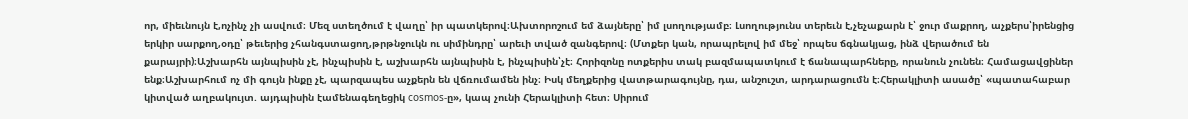որ, միեւնույն է,ոչինչ չի ասվում։ Մեզ ստեղծում է վաղը՝ իր պատկերով։Ախտորոշում եմ ձայները՝ իմ լսողությամբ։ Լսողությունս տերեւն է,չեչաքարն է՝ ջուր մաքրող, աչքերս՝իրենցից երկիր սարքող,օդը՝ թեւերից չհանգստացող,թրթնջուկն ու սիմինդրը՝ արեւի տված զանգերով։ (Մտքեր կան, որապրելով իմ մեջ՝ որպես ճգնակյաց, ինձ վերածում են քարայրի)։Աշխարհն այնպիսին չէ, ինչպիսին է, աշխարհն այնպիսին է, ինչպիսին՝չէ։ Հորիզոնը ոտքերիս տակ բազմապատկում է ճանապարհները, որանուն չունեն։ Համացավցիներ ենք։Աշխարհում ոչ մի գույն ինքը չէ, պարզապես աչքերն են վճռումամեն ինչ։ Իսկ մեղքերից վատթարագույնը, դա, անշուշտ, արդարացումն է։Հերակլիտի ասածը՝ «պատահաբար կիտված աղբակույտ. այդպիսին էամենագեղեցիկ cosmos-ը», կապ չունի Հերակլիտի հետ։ Սիրում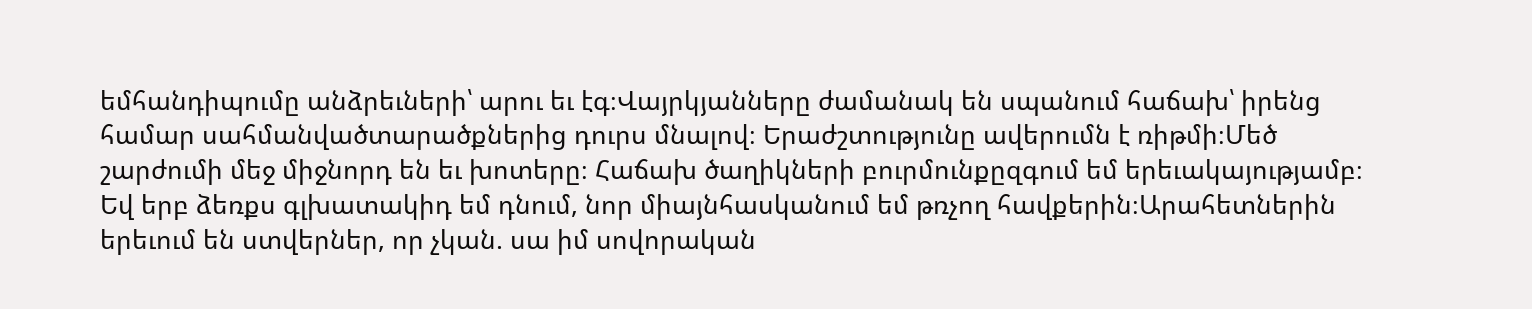եմհանդիպումը անձրեւների՝ արու եւ էգ։Վայրկյանները ժամանակ են սպանում հաճախ՝ իրենց համար սահմանվածտարածքներից դուրս մնալով։ Երաժշտությունը ավերումն է ռիթմի։Մեծ շարժումի մեջ միջնորդ են եւ խոտերը։ Հաճախ ծաղիկների բուրմունքըզգում եմ երեւակայությամբ։ Եվ երբ ձեռքս գլխատակիդ եմ դնում, նոր միայնհասկանում եմ թռչող հավքերին։Արահետներին երեւում են ստվերներ, որ չկան. սա իմ սովորական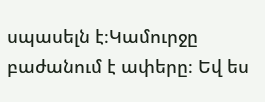սպասելն է։Կամուրջը բաժանում է ափերը։ Եվ ես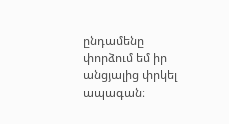ընդամենը փորձում եմ իր անցյալից փրկել ապագան։